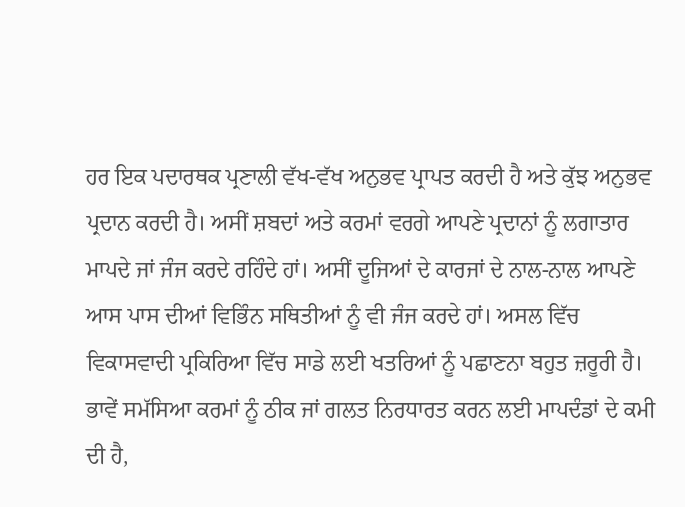ਹਰ ਇਕ ਪਦਾਰਥਕ ਪ੍ਰਣਾਲੀ ਵੱਖ-ਵੱਖ ਅਨੁਭਵ ਪ੍ਰਾਪਤ ਕਰਦੀ ਹੈ ਅਤੇ ਕੁੱਝ ਅਨੁਭਵ ਪ੍ਰਦਾਨ ਕਰਦੀ ਹੈ। ਅਸੀਂ ਸ਼ਬਦਾਂ ਅਤੇ ਕਰਮਾਂ ਵਰਗੇ ਆਪਣੇ ਪ੍ਰਦਾਨਾਂ ਨੂੰ ਲਗਾਤਾਰ ਮਾਪਦੇ ਜਾਂ ਜੰਜ ਕਰਦੇ ਰਹਿੰਦੇ ਹਾਂ। ਅਸੀਂ ਦੂਜਿਆਂ ਦੇ ਕਾਰਜਾਂ ਦੇ ਨਾਲ-ਨਾਲ ਆਪਣੇ ਆਸ ਪਾਸ ਦੀਆਂ ਵਿਭਿੰਨ ਸਥਿਤੀਆਂ ਨੂੰ ਵੀ ਜੰਜ ਕਰਦੇ ਹਾਂ। ਅਸਲ ਵਿੱਚ ਵਿਕਾਸਵਾਦੀ ਪ੍ਰਕਿਰਿਆ ਵਿੱਚ ਸਾਡੇ ਲਈ ਖਤਰਿਆਂ ਨੂੰ ਪਛਾਣਨਾ ਬਹੁਤ ਜ਼ਰੂਰੀ ਹੈ। ਭਾਵੇਂ ਸਮੱਸਿਆ ਕਰਮਾਂ ਨੂੰ ਠੀਕ ਜਾਂ ਗਲਤ ਨਿਰਧਾਰਤ ਕਰਨ ਲਈ ਮਾਪਦੰਡਾਂ ਦੇ ਕਮੀ ਦੀ ਹੈ,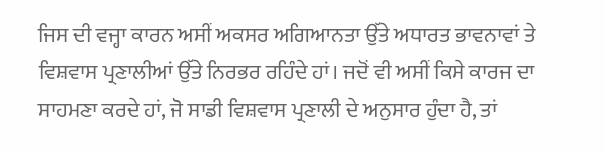ਜਿਸ ਦੀ ਵਜ੍ਹਾ ਕਾਰਨ ਅਸੀਂ ਅਕਸਰ ਅਗਿਆਨਤਾ ਉੱਤੇ ਅਧਾਰਤ ਭਾਵਨਾਵਾਂ ਤੇ ਵਿਸ਼ਵਾਸ ਪ੍ਰਣਾਲੀਆਂ ਉੱਤੇ ਨਿਰਭਰ ਰਹਿੰਦੇ ਹਾਂ। ਜਦੋਂ ਵੀ ਅਸੀਂ ਕਿਸੇ ਕਾਰਜ ਦਾ ਸਾਹਮਣਾ ਕਰਦੇ ਹਾਂ, ਜੋ ਸਾਡੀ ਵਿਸ਼ਵਾਸ ਪ੍ਰਣਾਲੀ ਦੇ ਅਨੁਸਾਰ ਹੁੰਦਾ ਹੈ, ਤਾਂ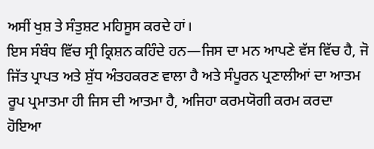ਅਸੀਂ ਖੁਸ਼ ਤੇ ਸੰਤੁਸ਼ਟ ਮਹਿਸੂਸ ਕਰਦੇ ਹਾਂ।
ਇਸ ਸੰਬੰਧ ਵਿੱਚ ਸ੍ਰੀ ਕ੍ਰਿਸ਼ਨ ਕਹਿੰਦੇ ਹਨ—ਜਿਸ ਦਾ ਮਨ ਆਪਣੇ ਵੱਸ ਵਿੱਚ ਹੈ, ਜੋ ਜਿੱਤ ਪ੍ਰਾਪਤ ਅਤੇ ਸ਼ੁੱਧ ਅੰਤਹਕਰਣ ਵਾਲਾ ਹੈ ਅਤੇ ਸੰਪੂਰਨ ਪ੍ਰਣਾਲੀਆਂ ਦਾ ਆਤਮ ਰੂਪ ਪ੍ਰਮਾਤਮਾ ਹੀ ਜਿਸ ਦੀ ਆਤਮਾ ਹੈ, ਅਜਿਹਾ ਕਰਮਯੋਗੀ ਕਰਮ ਕਰਦਾ ਹੋਇਆ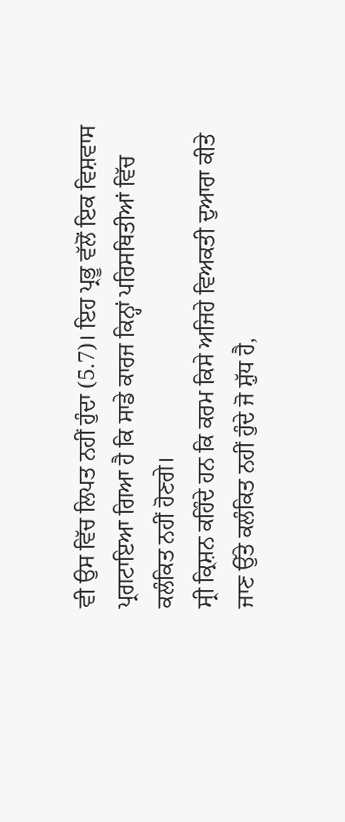ਵੀ ਉਸ ਵਿੱਚ ਲਿਪਤ ਨਹੀਂ ਹੁੰਦਾ (5.7)। ਇਹ ਪ੍ਰਭੂ ਵੱਲੋਂ ਇਕ ਵਿਸ਼ਵਾਸ ਪ੍ਰਗਟਾਇਆ ਗਿਆ ਹੈ ਕਿ ਸਾਡੇ ਕਾਰਜ ਕਿਨ੍ਹਾਂ ਪਰਿਸਥਿਤੀਆਂ ਵਿੱਚ ਕਲੰਕਿਤ ਨਹੀਂ ਹੋਣਗੇ।
ਸ੍ਰੀ ਕ੍ਰਿਸ਼ਨ ਕਹਿੰਦੇ ਹਨ ਕਿ ਕਰਮ ਕਿਸੇ ਅਜਿਹੇ ਵਿਅਕਤੀ ਦੁਆਰਾ ਕੀਤੇ ਜਾਣ ਉੱਤੇ ਕਲੰਕਿਤ ਨਹੀਂ ਹੁੰਦੇ ਜੋ ਸ਼ੁੱਧ ਹੈ,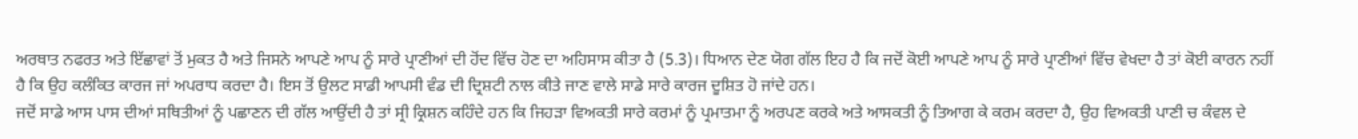ਅਰਥਾਤ ਨਫਰਤ ਅਤੇ ਇੱਛਾਵਾਂ ਤੋਂ ਮੁਕਤ ਹੈ ਅਤੇ ਜਿਸਨੇ ਆਪਣੇ ਆਪ ਨੂੰ ਸਾਰੇ ਪ੍ਰਾਣੀਆਂ ਦੀ ਹੋਂਦ ਵਿੱਚ ਹੋਣ ਦਾ ਅਹਿਸਾਸ ਕੀਤਾ ਹੈ (5.3)। ਧਿਆਨ ਦੇਣ ਯੋਗ ਗੱਲ ਇਹ ਹੈ ਕਿ ਜਦੋਂ ਕੋਈ ਆਪਣੇ ਆਪ ਨੂੰ ਸਾਰੇ ਪ੍ਰਾਣੀਆਂ ਵਿੱਚ ਵੇਖਦਾ ਹੈ ਤਾਂ ਕੋਈ ਕਾਰਨ ਨਹੀਂ ਹੈ ਕਿ ਉਹ ਕਲੰਕਿਤ ਕਾਰਜ ਜਾਂ ਅਪਰਾਧ ਕਰਦਾ ਹੈ। ਇਸ ਤੋਂ ਉਲਟ ਸਾਡੀ ਆਪਸੀ ਵੰਡ ਦੀ ਦ੍ਰਿਸ਼ਟੀ ਨਾਲ ਕੀਤੇ ਜਾਣ ਵਾਲੇ ਸਾਡੇ ਸਾਰੇ ਕਾਰਜ ਦੂਸ਼ਿਤ ਹੋ ਜਾਂਦੇ ਹਨ।
ਜਦੋਂ ਸਾਡੇ ਆਸ ਪਾਸ ਦੀਆਂ ਸਥਿਤੀਆਂ ਨੂੰ ਪਛਾਣਨ ਦੀ ਗੱਲ ਆਉਂਦੀ ਹੈ ਤਾਂ ਸ੍ਰੀ ਕ੍ਰਿਸ਼ਨ ਕਹਿੰਦੇ ਹਨ ਕਿ ਜਿਹੜਾ ਵਿਅਕਤੀ ਸਾਰੇ ਕਰਮਾਂ ਨੂੰ ਪ੍ਰਮਾਤਮਾ ਨੂੰ ਅਰਪਣ ਕਰਕੇ ਅਤੇ ਆਸਕਤੀ ਨੂੰ ਤਿਆਗ ਕੇ ਕਰਮ ਕਰਦਾ ਹੈ, ਉਹ ਵਿਅਕਤੀ ਪਾਣੀ ਚ ਕੰਵਲ ਦੇ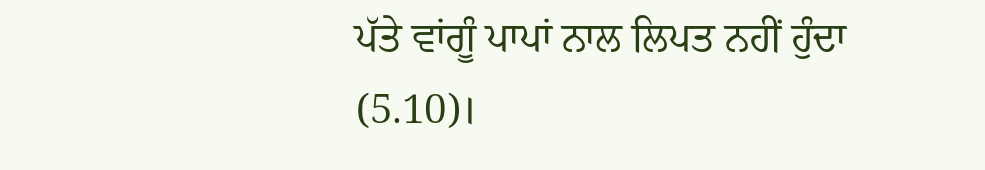ਪੱਤੇ ਵਾਂਗੂੰ ਪਾਪਾਂ ਨਾਲ ਲਿਪਤ ਨਹੀਂ ਹੁੰਦਾ (5.10)।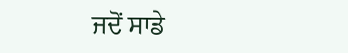ਜਦੋਂ ਸਾਡੇ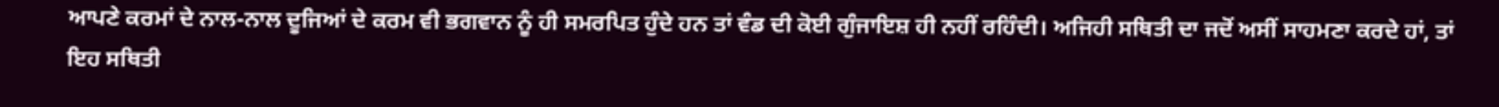ਆਪਣੇ ਕਰਮਾਂ ਦੇ ਨਾਲ-ਨਾਲ ਦੂਜਿਆਂ ਦੇ ਕਰਮ ਵੀ ਭਗਵਾਨ ਨੂੰ ਹੀ ਸਮਰਪਿਤ ਹੁੰਦੇ ਹਨ ਤਾਂ ਵੰਡ ਦੀ ਕੋਈ ਗੁੰਜਾਇਸ਼ ਹੀ ਨਹੀਂ ਰਹਿੰਦੀ। ਅਜਿਹੀ ਸਥਿਤੀ ਦਾ ਜਦੋਂ ਅਸੀਂ ਸਾਹਮਣਾ ਕਰਦੇ ਹਾਂ, ਤਾਂ ਇਹ ਸਥਿਤੀ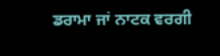ਡਰਾਮਾ ਜਾਂ ਨਾਟਕ ਵਰਗੀ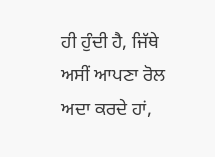ਹੀ ਹੁੰਦੀ ਹੈ, ਜਿੱਥੇ ਅਸੀਂ ਆਪਣਾ ਰੋਲ ਅਦਾ ਕਰਦੇ ਹਾਂ,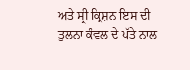ਅਤੇ ਸ੍ਰੀ ਕ੍ਰਿਸ਼ਨ ਇਸ ਦੀ ਤੁਲਨਾ ਕੰਵਲ ਦੇ ਪੱਤੇ ਨਾਲ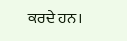ਕਰਦੇ ਹਨ।